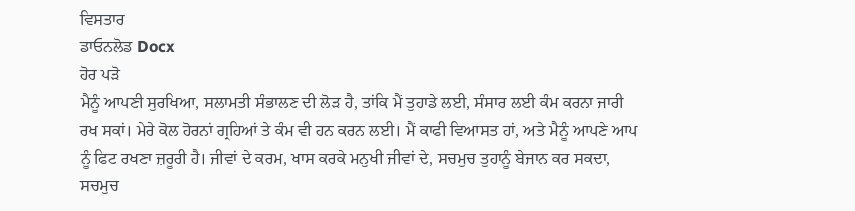ਵਿਸਤਾਰ
ਡਾਓਨਲੋਡ Docx
ਹੋਰ ਪੜੋ
ਮੈਨੂੰ ਆਪਣੀ ਸੁਰਖਿਆ, ਸਲਾਮਤੀ ਸੰਭਾਲਣ ਦੀ ਲੋੜ ਹੈ, ਤਾਂਕਿ ਮੈਂ ਤੁਹਾਡੇ ਲਈ, ਸੰਸਾਰ ਲਈ ਕੰਮ ਕਰਨਾ ਜਾਰੀ ਰਖ ਸਕਾਂ। ਮੇਰੇ ਕੋਲ ਹੋਰਨਾਂ ਗ੍ਰਹਿਆਂ ਤੇ ਕੰਮ ਵੀ ਹਨ ਕਰਨ ਲਈ। ਮੈਂ ਕਾਫੀ ਵਿਆਸਤ ਹਾਂ, ਅਤੇ ਮੈਨੂੰ ਆਪਣੇ ਆਪ ਨੂੰ ਫਿਟ ਰਖਣਾ ਜ਼ਰੂਰੀ ਹੈ। ਜੀਵਾਂ ਦੇ ਕਰਮ, ਖਾਸ ਕਰਕੇ ਮਨੁਖੀ ਜੀਵਾਂ ਦੇ, ਸਚਮੁਚ ਤੁਹਾਨੂੰ ਬੇਜਾਨ ਕਰ ਸਕਦਾ, ਸਚਮੁਚ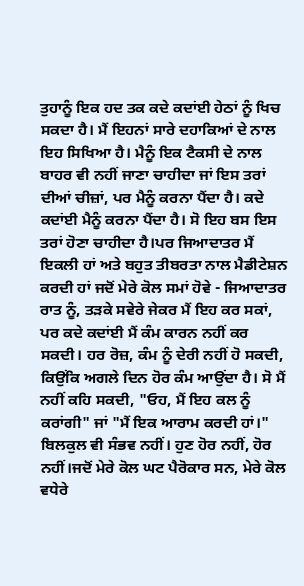ਤੁਹਾਨੂੰ ਇਕ ਹਦ ਤਕ ਕਦੇ ਕਦਾਂਈ ਹੇਠਾਂ ਨੂੰ ਖਿਚ ਸਕਦਾ ਹੈ। ਮੈਂ ਇਹਨਾਂ ਸਾਰੇ ਦਹਾਕਿਆਂ ਦੇ ਨਾਲ ਇਹ ਸਿਖਿਆ ਹੈ। ਮੈਨੂੰ ਇਕ ਟੈਕਸੀ ਦੇ ਨਾਲ ਬਾਹਰ ਵੀ ਨਹੀਂ ਜਾਣਾ ਚਾਹੀਦਾ ਜਾਂ ਇਸ ਤਰਾਂ ਦੀਆਂ ਚੀਜ਼ਾਂ, ਪਰ ਮੈਨੂੰ ਕਰਨਾ ਪੈਂਦਾ ਹੈ। ਕਦੇ ਕਦਾਂਈ ਮੈਨੂੰ ਕਰਨਾ ਪੈਂਦਾ ਹੈ। ਸੋ ਇਹ ਬਸ ਇਸ ਤਰਾਂ ਹੋਣਾ ਚਾਹੀਦਾ ਹੈ।ਪਰ ਜਿਆਦਾਤਰ ਮੈਂ ਇਕਲੀ ਹਾਂ ਅਤੇ ਬਹੁਤ ਤੀਬਰਤਾ ਨਾਲ ਮੈਡੀਟੇਸ਼ਨ ਕਰਦੀ ਹਾਂ ਜਦੋਂ ਮੇਰੇ ਕੋਲ ਸਮਾਂ ਹੋਵੇ - ਜਿਆਦਾਤਰ ਰਾਤ ਨੂੰ, ਤੜਕੇ ਸਵੇਰੇ ਜੇਕਰ ਮੈਂ ਇਹ ਕਰ ਸਕਾਂ, ਪਰ ਕਦੇ ਕਦਾਂਈ ਮੈਂ ਕੰਮ ਕਾਰਨ ਨਹੀਂ ਕਰ ਸਕਦੀ। ਹਰ ਰੋਜ਼, ਕੰਮ ਨੂੰ ਦੇਰੀ ਨਹੀਂ ਹੋ ਸਕਦੀ, ਕਿਉਂਕਿ ਅਗਲੇ ਦਿਨ ਹੋਰ ਕੰਮ ਆਉਂਦਾ ਹੈ। ਸੋ ਮੈਂ ਨਹੀਂ ਕਹਿ ਸਕਦੀ, "ਓਹ, ਮੈਂ ਇਹ ਕਲ ਨੂੰ ਕਰਾਂਗੀ" ਜਾਂ "ਮੈਂ ਇਕ ਆਰਾਮ ਕਰਦੀ ਹਾਂ।" ਬਿਲਕੁਲ ਵੀ ਸੰਭਵ ਨਹੀਂ। ਹੁਣ ਹੋਰ ਨਹੀਂ, ਹੋਰ ਨਹੀਂ।ਜਦੋਂ ਮੇਰੇ ਕੋਲ ਘਟ ਪੈਰੋਕਾਰ ਸਨ, ਮੇਰੇ ਕੋਲ ਵਧੇਰੇ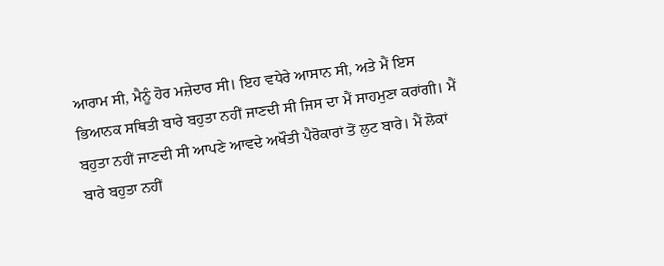ਆਰਾਮ ਸੀ, ਮੈਨੂੰ ਹੋਰ ਮਜ਼ੇਦਾਰ ਸੀ। ਇਹ ਵਧੇਰੇ ਆਸਾਨ ਸੀ, ਅਤੇ ਮੈਂ ਇਸ ਭਿਆਨਕ ਸਥਿਤੀ ਬਾਰੇ ਬਹੁਤਾ ਨਹੀਂ ਜਾਣਦੀ ਸੀ ਜਿਸ ਦਾ ਮੈਂ ਸਾਹਮੁਣਾ ਕਰਾਂਗੀ। ਮੈਂ ਬਹੁਤਾ ਨਹੀਂ ਜਾਣਦੀ ਸੀ ਆਪਣੇ ਆਵਦੇ ਅਖੌਤੀ ਪੈਰੋਕਾਰਾਂ ਤੋਂ ਲੁਟ ਬਾਰੇ। ਮੈਂ ਲੋਕਾਂ ਬਾਰੇ ਬਹੁਤਾ ਨਹੀਂ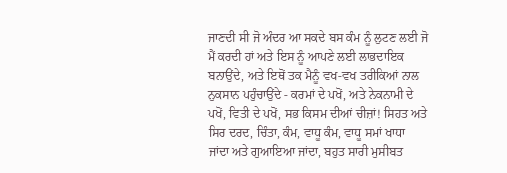ਜਾਣਦੀ ਸੀ ਜੋ ਅੰਦਰ ਆ ਸਕਦੇ ਬਸ ਕੰਮ ਨੂੰ ਲੁਟਣ ਲਈ ਜੋ ਮੈਂ ਕਰਦੀ ਹਾਂ ਅਤੇ ਇਸ ਨੂੰ ਆਪਣੇ ਲਈ ਲਾਭਦਾਇਕ ਬਨਾਉਂਦੇ, ਅਤੇ ਇਥੋਂ ਤਕ ਮੈਨੂੰ ਵਖ-ਵਖ ਤਰੀਕਿਆਂ ਨਾਲ ਨੁਕਸਾਨ ਪਹੁੰਚਾਉਂਦੇ - ਕਰਮਾਂ ਦੇ ਪਖੋਂ, ਅਤੇ ਨੇਕਨਾਮੀ ਦੇ ਪਖੋਂ, ਵਿਤੀ ਦੇ ਪਖੋਂ, ਸਭ ਕਿਸਮ ਦੀਆਂ ਚੀਜ਼ਾਂ! ਸਿਹਤ ਅਤੇ ਸਿਰ ਦਰਦ, ਚਿੰਤਾ, ਕੰਮ, ਵਾਧੂ ਕੰਮ, ਵਾਧੂ ਸਮਾਂ ਖਾਧਾ ਜਾਂਦਾ ਅਤੇ ਗੁਆਇਆ ਜਾਂਦਾ, ਬਹੁਤ ਸਾਰੀ ਮੁਸੀਬਤ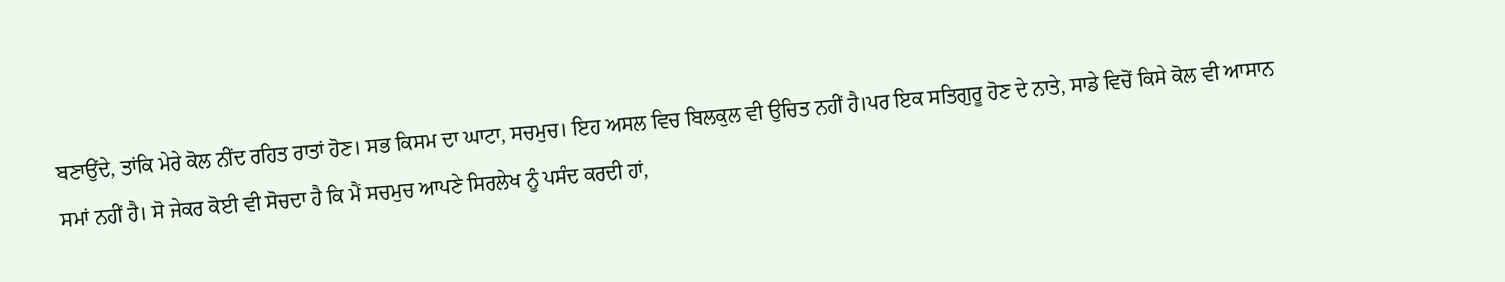ਬਣਾਉਂਦੇ, ਤਾਂਕਿ ਮੇਰੇ ਕੋਲ ਨੀਂਦ ਰਹਿਤ ਰਾਤਾਂ ਹੋਣ। ਸਭ ਕਿਸਮ ਦਾ ਘਾਟਾ, ਸਚਮੁਚ। ਇਹ ਅਸਲ ਵਿਚ ਬਿਲਕੁਲ ਵੀ ਉਚਿਤ ਨਹੀਂ ਹੈ।ਪਰ ਇਕ ਸਤਿਗੁਰੂ ਹੋਣ ਦੇ ਨਾਤੇ, ਸਾਡੇ ਵਿਚੋਂ ਕਿਸੇ ਕੋਲ ਵੀ ਆਸਾਨ ਸਮਾਂ ਨਹੀਂ ਹੈ। ਸੋ ਜੇਕਰ ਕੋਈ ਵੀ ਸੋਚਦਾ ਹੈ ਕਿ ਮੈਂ ਸਚਮੁਚ ਆਪਣੇ ਸਿਰਲੇਖ ਨੂੰ ਪਸੰਦ ਕਰਦੀ ਹਾਂ,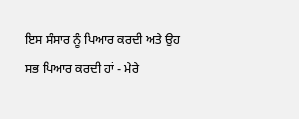ਇਸ ਸੰਸਾਰ ਨੂੰ ਪਿਆਰ ਕਰਦੀ ਅਤੇ ਉਹ ਸਭ ਪਿਆਰ ਕਰਦੀ ਹਾਂ - ਮੇਰੇ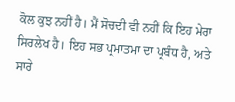ਕੋਲ ਕੁਝ ਨਹੀਂ ਹੈ। ਮੈਂ ਸੋਚਦੀ ਵੀ ਨਹੀਂ ਕਿ ਇਹ ਮੇਰਾ ਸਿਰਲੇਖ ਹੈ। ਇਹ ਸਭ ਪ੍ਰਮਾਤਮਾ ਦਾ ਪ੍ਰਬੰਧ ਹੈ, ਅਤੇ ਸਾਰੇ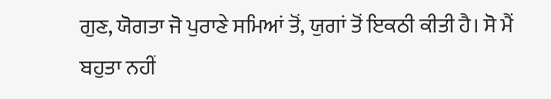ਗੁਣ, ਯੋਗਤਾ ਜੋ ਪੁਰਾਣੇ ਸਮਿਆਂ ਤੋਂ, ਯੁਗਾਂ ਤੋਂ ਇਕਠੀ ਕੀਤੀ ਹੈ। ਸੋ ਮੈਂ ਬਹੁਤਾ ਨਹੀਂ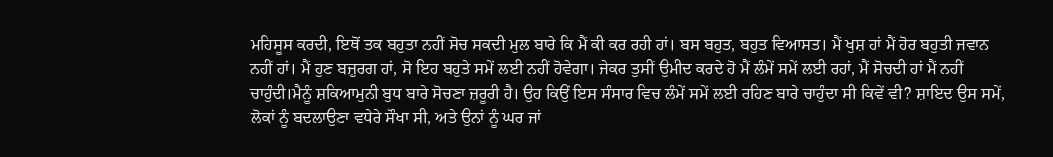ਮਹਿਸੂਸ ਕਰਦੀ, ਇਥੋਂ ਤਕ ਬਹੁਤਾ ਨਹੀਂ ਸੋਚ ਸਕਦੀ ਮੁਲ ਬਾਰੇ ਕਿ ਮੈਂ ਕੀ ਕਰ ਰਹੀ ਹਾਂ। ਬਸ ਬਹੁਤ, ਬਹੁਤ ਵਿਆਸਤ। ਮੈਂ ਖੁਸ਼ ਹਾਂ ਮੈਂ ਹੋਰ ਬਹੁਤੀ ਜਵਾਨ ਨਹੀਂ ਹਾਂ। ਮੈਂ ਹੁਣ ਬਜ਼ੁਰਗ ਹਾਂ, ਸੋ ਇਹ ਬਹੁਤੇ ਸਮੇਂ ਲਈ ਨਹੀਂ ਹੋਵੇਗਾ। ਜੇਕਰ ਤੁਸੀਂ ਉਮੀਦ ਕਰਦੇ ਹੋ ਮੈਂ ਲੰਮੇਂ ਸਮੇਂ ਲਈ ਰਹਾਂ, ਮੈਂ ਸੋਚਦੀ ਹਾਂ ਮੈਂ ਨਹੀਂ ਚਾਹੁੰਦੀ।ਮੈਨੂੰ ਸ਼ਕਿਆਮੁਨੀ ਬੁਧ ਬਾਰੇ ਸੋਚਣਾ ਜ਼ਰੂਰੀ ਹੈ। ਉਹ ਕਿਉਂ ਇਸ ਸੰਸਾਰ ਵਿਚ ਲੰਮੇਂ ਸਮੇਂ ਲਈ ਰਹਿਣ ਬਾਰੇ ਚਾਹੁੰਦਾ ਸੀ ਕਿਵੇਂ ਵੀ? ਸ਼ਾਇਦ ਉਸ ਸਮੇਂ, ਲੋਕਾਂ ਨੂੰ ਬਦਲਾਉਣਾ ਵਧੇਰੇ ਸੌਖਾ ਸੀ, ਅਤੇ ਉਨਾਂ ਨੂੰ ਘਰ ਜਾਂ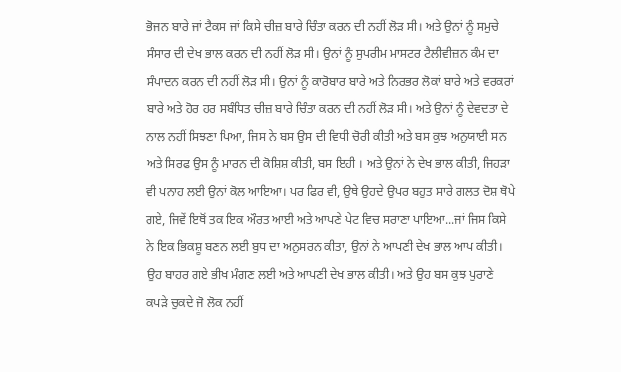ਭੋਜਨ ਬਾਰੇ ਜਾਂ ਟੈਕਸ ਜਾਂ ਕਿਸੇ ਚੀਜ਼ ਬਾਰੇ ਚਿੰਤਾ ਕਰਨ ਦੀ ਨਹੀਂ ਲੋੜ ਸੀ। ਅਤੇ ਉਨਾਂ ਨੂੰ ਸਮੁਚੇ ਸੰਸਾਰ ਦੀ ਦੇਖ ਭਾਲ ਕਰਨ ਦੀ ਨਹੀਂ ਲੋੜ ਸੀ। ਉਨਾਂ ਨੂੰ ਸੁਪਰੀਮ ਮਾਸਟਰ ਟੈਲੀਵੀਜ਼ਨ ਕੰਮ ਦਾ ਸੰਪਾਦਨ ਕਰਨ ਦੀ ਨਹੀਂ ਲੋੜ ਸੀ। ਉਨਾਂ ਨੂੰ ਕਾਰੋਬਾਰ ਬਾਰੇ ਅਤੇ ਨਿਰਭਰ ਲੋਕਾਂ ਬਾਰੇ ਅਤੇ ਵਰਕਰਾਂ ਬਾਰੇ ਅਤੇ ਹੋਰ ਹਰ ਸਬੰਧਿਤ ਚੀਜ਼ ਬਾਰੇ ਚਿੰਤਾ ਕਰਨ ਦੀ ਨਹੀਂ ਲੋੜ ਸੀ। ਅਤੇ ਉਨਾਂ ਨੂੰ ਦੇਵਦਤਾ ਦੇ ਨਾਲ ਨਹੀਂ ਸਿਝਣਾ ਪਿਆ, ਜਿਸ ਨੇ ਬਸ ਉਸ ਦੀ ਵਿਧੀ ਚੋਰੀ ਕੀਤੀ ਅਤੇ ਬਸ ਕੁਝ ਅਨੁਯਾਈ ਸਨ ਅਤੇ ਸਿਰਫ ਉਸ ਨੂੰ ਮਾਰਨ ਦੀ ਕੋਸ਼ਿਸ਼ ਕੀਤੀ, ਬਸ ਇਹੀ । ਅਤੇ ਉਨਾਂ ਨੇ ਦੇਖ ਭਾਲ ਕੀਤੀ, ਜਿਹੜਾ ਵੀ ਪਨਾਹ ਲਈ ਉਨਾਂ ਕੋਲ ਆਇਆ। ਪਰ ਫਿਰ ਵੀ, ਉਥੇ ਉਹਦੇ ਉਪਰ ਬਹੁਤ ਸਾਰੇ ਗਲਤ ਦੋਸ਼ ਥੋਪੇ ਗਏ, ਜਿਵੇਂ ਇਥੋਂ ਤਕ ਇਕ ਔਰਤ ਆਈ ਅਤੇ ਆਪਣੇ ਪੇਟ ਵਿਚ ਸਰਾਣਾ ਪਾਇਆ...ਜਾਂ ਜਿਸ ਕਿਸੇ ਨੇ ਇਕ ਭਿਕਸ਼ੂ ਬਣਨ ਲਈ ਬੁਧ ਦਾ ਅਨੁਸਰਨ ਕੀਤਾ, ਉਨਾਂ ਨੇ ਆਪਣੀ ਦੇਖ ਭਾਲ ਆਪ ਕੀਤੀ। ਉਹ ਬਾਹਰ ਗਏ ਭੀਖ ਮੰਗਣ ਲਈ ਅਤੇ ਆਪਣੀ ਦੇਖ ਭਾਲ ਕੀਤੀ। ਅਤੇ ਉਹ ਬਸ ਕੁਝ ਪੁਰਾਣੇ ਕਪੜੇ ਚੁਕਦੇ ਜੋ ਲੋਕ ਨਹੀਂ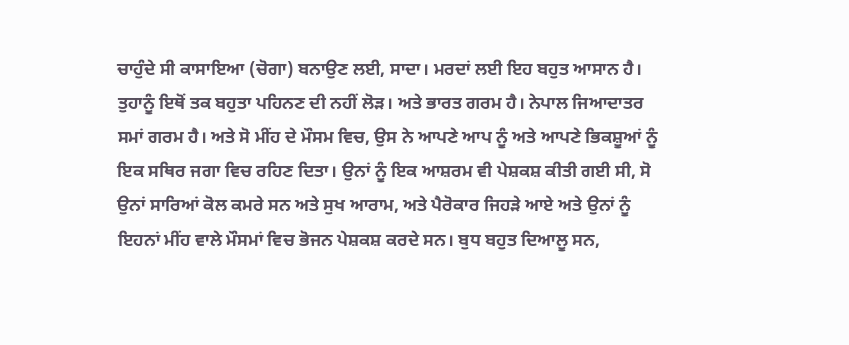ਚਾਹੁੰਦੇ ਸੀ ਕਾਸਾਇਆ (ਚੋਗਾ) ਬਨਾਉਣ ਲਈ, ਸਾਦਾ। ਮਰਦਾਂ ਲਈ ਇਹ ਬਹੁਤ ਆਸਾਨ ਹੈ। ਤੁਹਾਨੂੰ ਇਥੋਂ ਤਕ ਬਹੁਤਾ ਪਹਿਨਣ ਦੀ ਨਹੀਂ ਲੋੜ। ਅਤੇ ਭਾਰਤ ਗਰਮ ਹੈ। ਨੇਪਾਲ ਜਿਆਦਾਤਰ ਸਮਾਂ ਗਰਮ ਹੈ। ਅਤੇ ਸੋ ਮੀਂਹ ਦੇ ਮੌਸਮ ਵਿਚ, ਉਸ ਨੇ ਆਪਣੇ ਆਪ ਨੂੰ ਅਤੇ ਆਪਣੇ ਭਿਕਸ਼ੂਆਂ ਨੂੰ ਇਕ ਸਥਿਰ ਜਗਾ ਵਿਚ ਰਹਿਣ ਦਿਤਾ। ਉਨਾਂ ਨੂੰ ਇਕ ਆਸ਼ਰਮ ਵੀ ਪੇਸ਼ਕਸ਼ ਕੀਤੀ ਗਈ ਸੀ, ਸੋ ਉਨਾਂ ਸਾਰਿਆਂ ਕੋਲ ਕਮਰੇ ਸਨ ਅਤੇ ਸੁਖ ਆਰਾਮ, ਅਤੇ ਪੈਰੋਕਾਰ ਜਿਹੜੇ ਆਏ ਅਤੇ ਉਨਾਂ ਨੂੰ ਇਹਨਾਂ ਮੀਂਹ ਵਾਲੇ ਮੌਸਮਾਂ ਵਿਚ ਭੋਜਨ ਪੇਸ਼ਕਸ਼ ਕਰਦੇ ਸਨ। ਬੁਧ ਬਹੁਤ ਦਿਆਲੂ ਸਨ,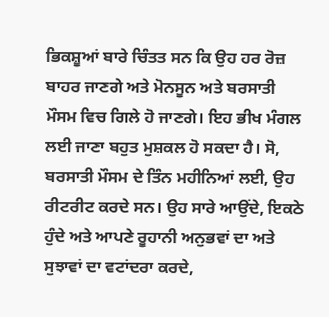ਭਿਕਸ਼ੂਆਂ ਬਾਰੇ ਚਿੰਤਤ ਸਨ ਕਿ ਉਹ ਹਰ ਰੋਜ਼ ਬਾਹਰ ਜਾਣਗੇ ਅਤੇ ਮੋਨਸੂਨ ਅਤੇ ਬਰਸਾਤੀ ਮੌਸਮ ਵਿਚ ਗਿਲੇ ਹੋ ਜਾਣਗੇ। ਇਹ ਭੀਖ ਮੰਗਲ ਲਈ ਜਾਣਾ ਬਹੁਤ ਮੁਸ਼ਕਲ ਹੋ ਸਕਦਾ ਹੈ। ਸੋ, ਬਰਸਾਤੀ ਮੌਸਮ ਦੇ ਤਿੰਨ ਮਹੀਨਿਆਂ ਲਈ, ਉਹ ਰੀਟਰੀਟ ਕਰਦੇ ਸਨ। ਉਹ ਸਾਰੇ ਆਉਂਦੇ, ਇਕਠੇ ਹੁੰਦੇ ਅਤੇ ਆਪਣੇ ਰੂਹਾਨੀ ਅਨੁਭਵਾਂ ਦਾ ਅਤੇ ਸੁਝਾਵਾਂ ਦਾ ਵਟਾਂਦਰਾ ਕਰਦੇ,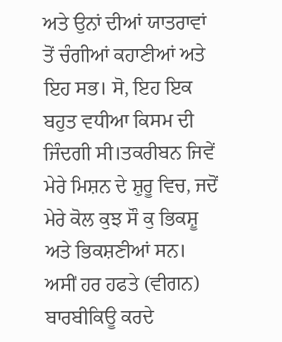ਅਤੇ ਉਨਾਂ ਦੀਆਂ ਯਾਤਰਾਵਾਂ ਤੋਂ ਚੰਗੀਆਂ ਕਹਾਣੀਆਂ ਅਤੇ ਇਹ ਸਭ। ਸੋ, ਇਹ ਇਕ ਬਹੁਤ ਵਧੀਆ ਕਿਸਮ ਦੀ ਜਿੰਦਗੀ ਸੀ।ਤਕਰੀਬਨ ਜਿਵੇਂ ਮੇਰੇ ਮਿਸ਼ਨ ਦੇ ਸ਼ੁਰੂ ਵਿਚ, ਜਦੋਂ ਮੇਰੇ ਕੋਲ ਕੁਝ ਸੌ ਕੁ ਭਿਕਸ਼ੂ ਅਤੇ ਭਿਕਸ਼ਣੀਆਂ ਸਨ। ਅਸੀਂ ਹਰ ਹਫਤੇ (ਵੀਗਨ) ਬਾਰਬੀਕਿਊ ਕਰਦੇ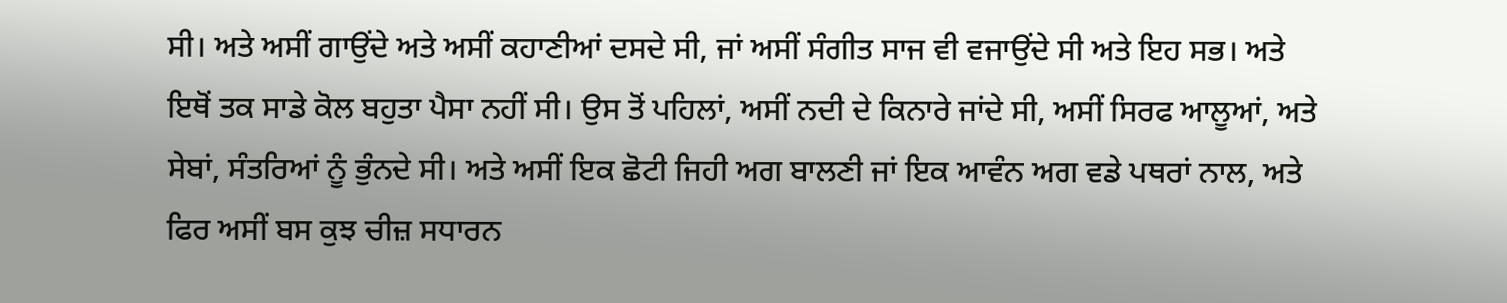ਸੀ। ਅਤੇ ਅਸੀਂ ਗਾਉਂਦੇ ਅਤੇ ਅਸੀਂ ਕਹਾਣੀਆਂ ਦਸਦੇ ਸੀ, ਜਾਂ ਅਸੀਂ ਸੰਗੀਤ ਸਾਜ ਵੀ ਵਜਾਉਂਦੇ ਸੀ ਅਤੇ ਇਹ ਸਭ। ਅਤੇ ਇਥੋਂ ਤਕ ਸਾਡੇ ਕੋਲ ਬਹੁਤਾ ਪੈਸਾ ਨਹੀਂ ਸੀ। ਉਸ ਤੋਂ ਪਹਿਲਾਂ, ਅਸੀਂ ਨਦੀ ਦੇ ਕਿਨਾਰੇ ਜਾਂਦੇ ਸੀ, ਅਸੀਂ ਸਿਰਫ ਆਲੂਆਂ, ਅਤੇ ਸੇਬਾਂ, ਸੰਤਰਿਆਂ ਨੂੰ ਭੁੰਨਦੇ ਸੀ। ਅਤੇ ਅਸੀਂ ਇਕ ਛੋਟੀ ਜਿਹੀ ਅਗ ਬਾਲਣੀ ਜਾਂ ਇਕ ਆਵੰਨ ਅਗ ਵਡੇ ਪਥਰਾਂ ਨਾਲ, ਅਤੇ ਫਿਰ ਅਸੀਂ ਬਸ ਕੁਝ ਚੀਜ਼ ਸਧਾਰਨ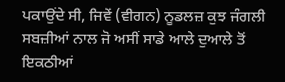ਪਕਾਉਂਦੇ ਸੀ, ਜਿਵੇਂ (ਵੀਗਨ) ਨੂਡਲਜ਼ ਕੁਝ ਜੰਗਲੀ ਸਬਜ਼ੀਆਂ ਨਾਲ ਜੋ ਅਸੀਂ ਸਾਡੇ ਆਲੇ ਦੁਆਲੇ ਤੋਂ ਇਕਠੀਆਂ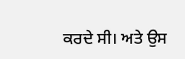ਕਰਦੇ ਸੀ। ਅਤੇ ਉਸ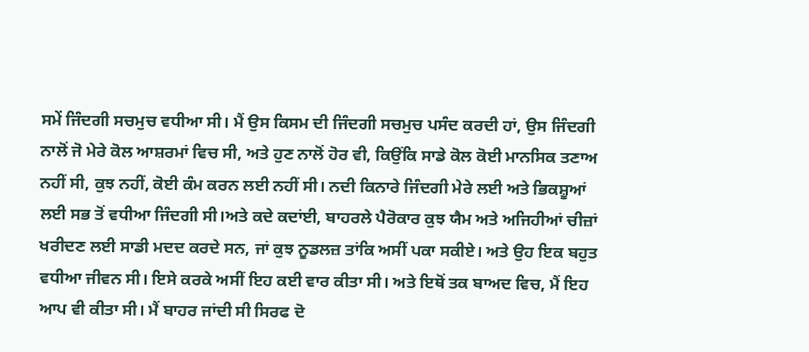ਸਮੇਂ ਜਿੰਦਗੀ ਸਚਮੁਚ ਵਧੀਆ ਸੀ। ਮੈਂ ਉਸ ਕਿਸਮ ਦੀ ਜਿੰਦਗੀ ਸਚਮੁਚ ਪਸੰਦ ਕਰਦੀ ਹਾਂ, ਉਸ ਜਿੰਦਗੀ ਨਾਲੋਂ ਜੋ ਮੇਰੇ ਕੋਲ ਆਸ਼ਰਮਾਂ ਵਿਚ ਸੀ, ਅਤੇ ਹੁਣ ਨਾਲੋਂ ਹੋਰ ਵੀ, ਕਿਉਂਕਿ ਸਾਡੇ ਕੋਲ ਕੋਈ ਮਾਨਸਿਕ ਤਣਾਅ ਨਹੀਂ ਸੀ, ਕੁਝ ਨਹੀਂ, ਕੋਈ ਕੰਮ ਕਰਨ ਲਈ ਨਹੀਂ ਸੀ। ਨਦੀ ਕਿਨਾਰੇ ਜਿੰਦਗੀ ਮੇਰੇ ਲਈ ਅਤੇ ਭਿਕਸ਼ੂਆਂ ਲਈ ਸਭ ਤੋਂ ਵਧੀਆ ਜਿੰਦਗੀ ਸੀ।ਅਤੇ ਕਦੇ ਕਦਾਂਈ, ਬਾਹਰਲੇ ਪੈਰੋਕਾਰ ਕੁਝ ਯੈਮ ਅਤੇ ਅਜਿਹੀਆਂ ਚੀਜ਼ਾਂ ਖਰੀਦਣ ਲਈ ਸਾਡੀ ਮਦਦ ਕਰਦੇ ਸਨ, ਜਾਂ ਕੁਝ ਨੂਡਲਜ਼ ਤਾਂਕਿ ਅਸੀਂ ਪਕਾ ਸਕੀਏ। ਅਤੇ ਉਹ ਇਕ ਬਹੁਤ ਵਧੀਆ ਜੀਵਨ ਸੀ। ਇਸੇ ਕਰਕੇ ਅਸੀਂ ਇਹ ਕਈ ਵਾਰ ਕੀਤਾ ਸੀ। ਅਤੇ ਇਥੋਂ ਤਕ ਬਾਅਦ ਵਿਚ, ਮੈਂ ਇਹ ਆਪ ਵੀ ਕੀਤਾ ਸੀ। ਮੈਂ ਬਾਹਰ ਜਾਂਦੀ ਸੀ ਸਿਰਫ ਦੋ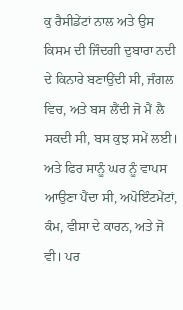ਕੁ ਰੈਸੀਡੇਂਟਾਂ ਨਾਲ ਅਤੇ ਉਸ ਕਿਸਮ ਦੀ ਜਿੰਦਗੀ ਦੁਬਾਰਾ ਨਦੀ ਦੇ ਕਿਨਾਰੇ ਬਣਾਉਂਦੀ ਸੀ, ਜੰਗਲ ਵਿਚ, ਅਤੇ ਬਸ ਲੈਂਦੀ ਜੋ ਮੈਂ ਲੈ ਸਕਦੀ ਸੀ, ਬਸ ਕੁਝ ਸਮੇਂ ਲਈ। ਅਤੇ ਫਿਰ ਸਾਨੂੰ ਘਰ ਨੂੰ ਵਾਪਸ ਆਉਣਾ ਪੈਂਦਾ ਸੀ, ਅਪੋਇੰਟਮੇਂਟਾਂ, ਕੰਮ, ਵੀਸਾ ਦੇ ਕਾਰਨ, ਅਤੇ ਜੋ ਵੀ। ਪਰ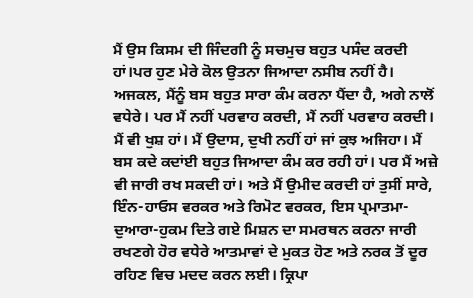ਮੈਂ ਉਸ ਕਿਸਮ ਦੀ ਜਿੰਦਗੀ ਨੂੰ ਸਚਮੁਚ ਬਹੁਤ ਪਸੰਦ ਕਰਦੀ ਹਾਂ।ਪਰ ਹੁਣ ਮੇਰੇ ਕੋਲ ਉਤਨਾ ਜਿਆਦਾ ਨਸੀਬ ਨਹੀਂ ਹੈ। ਅਜਕਲ, ਮੈਂਨੂੰ ਬਸ ਬਹੁਤ ਸਾਰਾ ਕੰਮ ਕਰਨਾ ਪੈਂਦਾ ਹੈ, ਅਗੇ ਨਾਲੋਂ ਵਧੇਰੇ। ਪਰ ਮੈਂ ਨਹੀਂ ਪਰਵਾਹ ਕਰਦੀ, ਮੈਂ ਨਹੀਂ ਪਰਵਾਹ ਕਰਦੀ। ਮੈਂ ਵੀ ਖੁਸ਼ ਹਾਂ। ਮੈਂ ਉਦਾਸ, ਦੁਖੀ ਨਹੀਂ ਹਾਂ ਜਾਂ ਕੁਝ ਅਜਿਹਾ। ਮੈਂ ਬਸ ਕਦੇ ਕਦਾਂਈ ਬਹੁਤ ਜਿਆਦਾ ਕੰਮ ਕਰ ਰਹੀ ਹਾਂ। ਪਰ ਮੈਂ ਅਜ਼ੇ ਵੀ ਜਾਰੀ ਰਖ ਸਕਦੀ ਹਾਂ। ਅਤੇ ਮੈਂ ਉਮੀਦ ਕਰਦੀ ਹਾਂ ਤੁਸੀਂ ਸਾਰੇ, ਇੰਨ-ਹਾਓਸ ਵਰਕਰ ਅਤੇ ਰਿਮੋਟ ਵਰਕਰ, ਇਸ ਪ੍ਰਮਾਤਮਾ-ਦੁਆਰਾ-ਹੁਕਮ ਦਿਤੇ ਗਏ ਮਿਸ਼ਨ ਦਾ ਸਮਰਥਨ ਕਰਨਾ ਜਾਰੀ ਰਖਣਗੇ ਹੋਰ ਵਧੇਰੇ ਆਤਮਾਵਾਂ ਦੇ ਮੁਕਤ ਹੋਣ ਅਤੇ ਨਰਕ ਤੋਂ ਦੂਰ ਰਹਿਣ ਵਿਚ ਮਦਦ ਕਰਨ ਲਈ। ਕ੍ਰਿਪਾ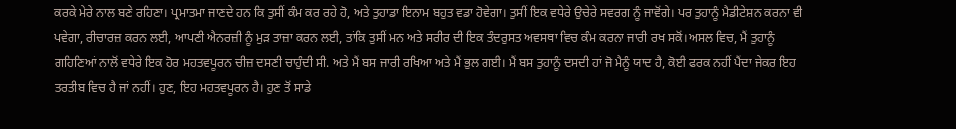ਕਰਕੇ ਮੇਰੇ ਨਾਲ ਬਣੇ ਰਹਿਣਾ। ਪ੍ਰਮਾਤਮਾ ਜਾਣਦੇ ਹਨ ਕਿ ਤੁਸੀਂ ਕੰਮ ਕਰ ਰਹੇ ਹੋ, ਅਤੇ ਤੁਹਾਡਾ ਇਨਾਮ ਬਹੁਤ ਵਡਾ ਹੋਵੇਗਾ। ਤੁਸੀਂ ਇਕ ਵਧੇਰੇ ਉਚੇਰੇ ਸਵਰਗ ਨੂੰ ਜਾਵੋਂਗੇ। ਪਰ ਤੁਹਾਨੂੰ ਮੈਡੀਟੇਸ਼ਨ ਕਰਨਾ ਵੀ ਪਵੇਗਾ, ਰੀਚਾਰਜ਼ ਕਰਨ ਲਈ, ਆਪਣੀ ਐਨਰਜ਼ੀ ਨੂੰ ਮੁੜ ਤਾਜ਼ਾ ਕਰਨ ਲਈ, ਤਾਂਕਿ ਤੁਸੀਂ ਮਨ ਅਤੇ ਸਰੀਰ ਦੀ ਇਕ ਤੰਦਰੁਸਤ ਅਵਸਥਾ ਵਿਚ ਕੰਮ ਕਰਨਾ ਜਾਰੀ ਰਖ ਸਕੋਂ।ਅਸਲ ਵਿਚ, ਮੈਂ ਤੁਹਾਨੂੰ ਗਹਿਣਿਆਂ ਨਾਲੋਂ ਵਧੇਰੇ ਇਕ ਹੋਰ ਮਹਤਵਪੂਰਨ ਚੀਜ਼ ਦਸਣੀ ਚਾਹੁੰਦੀ ਸੀ. ਅਤੇ ਮੈਂ ਬਸ ਜਾਰੀ ਰਖਿਆ ਅਤੇ ਮੈਂ ਭੁਲ ਗਈ। ਮੈਂ ਬਸ ਤੁਹਾਨੂੰ ਦਸਦੀ ਹਾਂ ਜੋ ਮੈਨੂੰ ਯਾਦ ਹੈ, ਕੋਈ ਫਰਕ ਨਹੀਂ ਪੈਂਦਾ ਜੇਕਰ ਇਹ ਤਰਤੀਬ ਵਿਚ ਹੈ ਜਾਂ ਨਹੀਂ। ਹੁਣ, ਇਹ ਮਹਤਵਪੂਰਨ ਹੈ। ਹੁਣ ਤੋਂ ਸਾਡੇ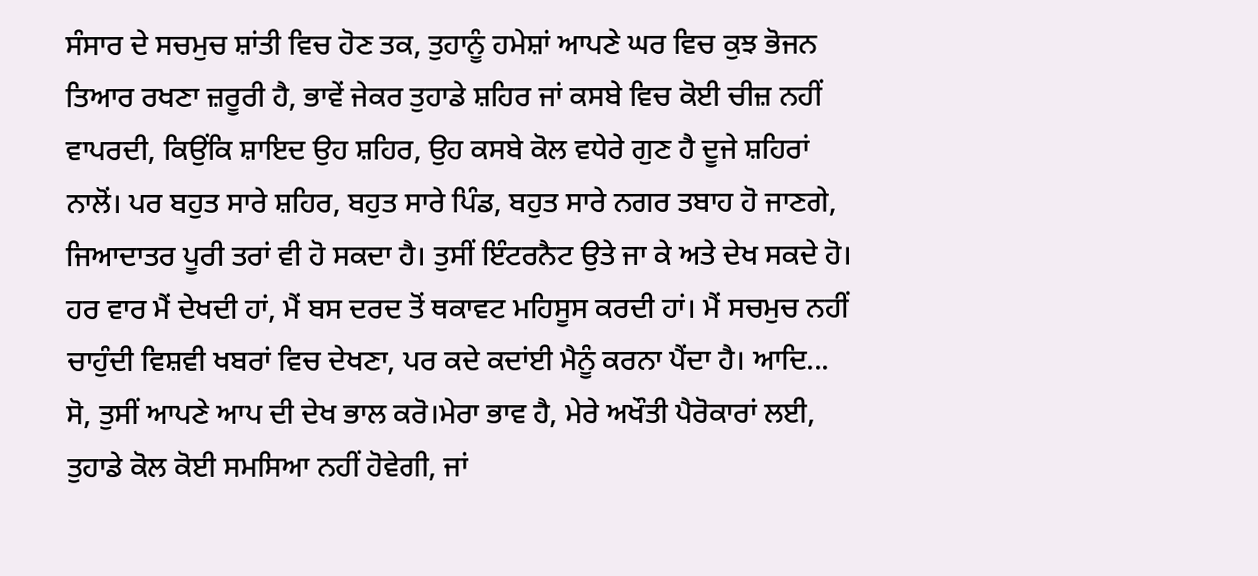ਸੰਸਾਰ ਦੇ ਸਚਮੁਚ ਸ਼ਾਂਤੀ ਵਿਚ ਹੋਣ ਤਕ, ਤੁਹਾਨੂੰ ਹਮੇਸ਼ਾਂ ਆਪਣੇ ਘਰ ਵਿਚ ਕੁਝ ਭੋਜਨ ਤਿਆਰ ਰਖਣਾ ਜ਼ਰੂਰੀ ਹੈ, ਭਾਵੇਂ ਜੇਕਰ ਤੁਹਾਡੇ ਸ਼ਹਿਰ ਜਾਂ ਕਸਬੇ ਵਿਚ ਕੋਈ ਚੀਜ਼ ਨਹੀਂ ਵਾਪਰਦੀ, ਕਿਉਂਕਿ ਸ਼ਾਇਦ ਉਹ ਸ਼ਹਿਰ, ਉਹ ਕਸਬੇ ਕੋਲ ਵਧੇਰੇ ਗੁਣ ਹੈ ਦੂਜੇ ਸ਼ਹਿਰਾਂ ਨਾਲੋਂ। ਪਰ ਬਹੁਤ ਸਾਰੇ ਸ਼ਹਿਰ, ਬਹੁਤ ਸਾਰੇ ਪਿੰਡ, ਬਹੁਤ ਸਾਰੇ ਨਗਰ ਤਬਾਹ ਹੋ ਜਾਣਗੇ, ਜਿਆਦਾਤਰ ਪੂਰੀ ਤਰਾਂ ਵੀ ਹੋ ਸਕਦਾ ਹੈ। ਤੁਸੀਂ ਇੰਟਰਨੈਟ ਉਤੇ ਜਾ ਕੇ ਅਤੇ ਦੇਖ ਸਕਦੇ ਹੋ। ਹਰ ਵਾਰ ਮੈਂ ਦੇਖਦੀ ਹਾਂ, ਮੈਂ ਬਸ ਦਰਦ ਤੋਂ ਥਕਾਵਟ ਮਹਿਸੂਸ ਕਰਦੀ ਹਾਂ। ਮੈਂ ਸਚਮੁਚ ਨਹੀਂ ਚਾਹੁੰਦੀ ਵਿਸ਼ਵੀ ਖਬਰਾਂ ਵਿਚ ਦੇਖਣਾ, ਪਰ ਕਦੇ ਕਦਾਂਈ ਮੈਨੂੰ ਕਰਨਾ ਪੈਂਦਾ ਹੈ। ਆਦਿ... ਸੋ, ਤੁਸੀਂ ਆਪਣੇ ਆਪ ਦੀ ਦੇਖ ਭਾਲ ਕਰੋ।ਮੇਰਾ ਭਾਵ ਹੈ, ਮੇਰੇ ਅਖੌਤੀ ਪੈਰੋਕਾਰਾਂ ਲਈ, ਤੁਹਾਡੇ ਕੋਲ ਕੋਈ ਸਮਸਿਆ ਨਹੀਂ ਹੋਵੇਗੀ, ਜਾਂ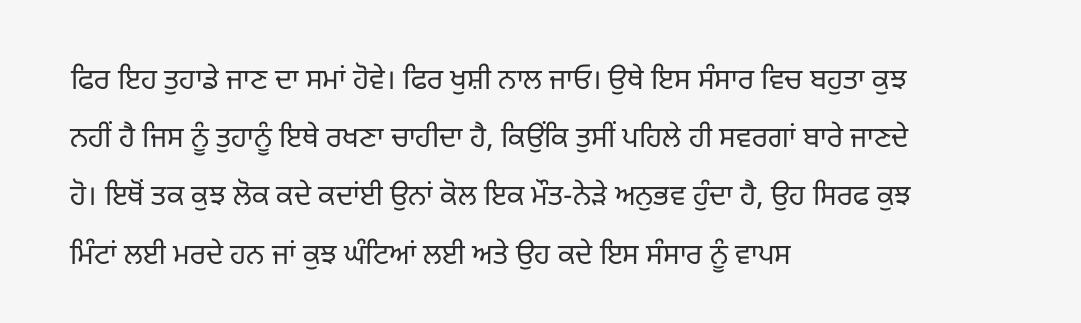ਫਿਰ ਇਹ ਤੁਹਾਡੇ ਜਾਣ ਦਾ ਸਮਾਂ ਹੋਵੇ। ਫਿਰ ਖੁਸ਼ੀ ਨਾਲ ਜਾਓ। ਉਥੇ ਇਸ ਸੰਸਾਰ ਵਿਚ ਬਹੁਤਾ ਕੁਝ ਨਹੀਂ ਹੈ ਜਿਸ ਨੂੰ ਤੁਹਾਨੂੰ ਇਥੇ ਰਖਣਾ ਚਾਹੀਦਾ ਹੈ, ਕਿਉਂਕਿ ਤੁਸੀਂ ਪਹਿਲੇ ਹੀ ਸਵਰਗਾਂ ਬਾਰੇ ਜਾਣਦੇ ਹੋ। ਇਥੋਂ ਤਕ ਕੁਝ ਲੋਕ ਕਦੇ ਕਦਾਂਈ ਉਨਾਂ ਕੋਲ ਇਕ ਮੌਤ-ਨੇੜੇ ਅਨੁਭਵ ਹੁੰਦਾ ਹੈ, ਉਹ ਸਿਰਫ ਕੁਝ ਮਿੰਟਾਂ ਲਈ ਮਰਦੇ ਹਨ ਜਾਂ ਕੁਝ ਘੰਟਿਆਂ ਲਈ ਅਤੇ ਉਹ ਕਦੇ ਇਸ ਸੰਸਾਰ ਨੂੰ ਵਾਪਸ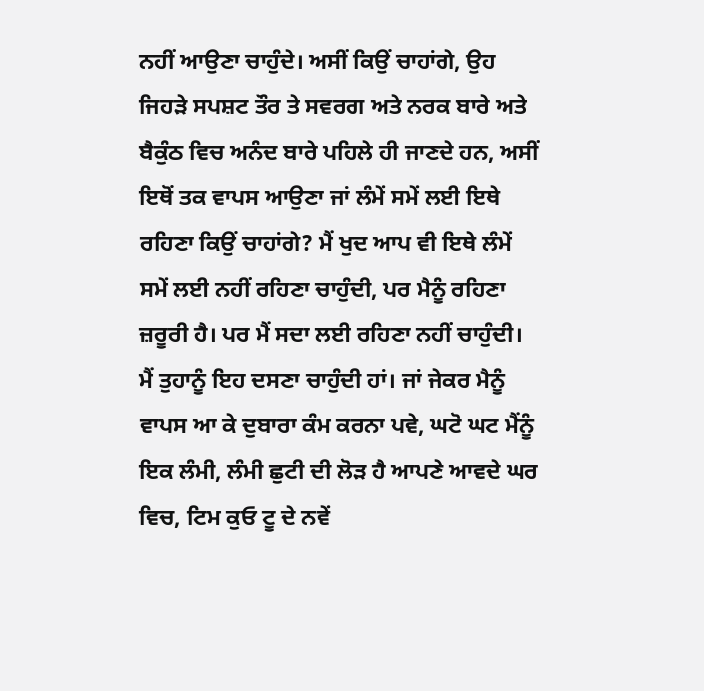ਨਹੀਂ ਆਉਣਾ ਚਾਹੁੰਦੇ। ਅਸੀਂ ਕਿਉਂ ਚਾਹਾਂਗੇ, ਉਹ ਜਿਹੜੇ ਸਪਸ਼ਟ ਤੌਰ ਤੇ ਸਵਰਗ ਅਤੇ ਨਰਕ ਬਾਰੇ ਅਤੇ ਬੈਕੁੰਠ ਵਿਚ ਅਨੰਦ ਬਾਰੇ ਪਹਿਲੇ ਹੀ ਜਾਣਦੇ ਹਨ, ਅਸੀਂ ਇਥੋਂ ਤਕ ਵਾਪਸ ਆਉਣਾ ਜਾਂ ਲੰਮੇਂ ਸਮੇਂ ਲਈ ਇਥੇ ਰਹਿਣਾ ਕਿਉਂ ਚਾਹਾਂਗੇ? ਮੈਂ ਖੁਦ ਆਪ ਵੀ ਇਥੇ ਲੰਮੇਂ ਸਮੇਂ ਲਈ ਨਹੀਂ ਰਹਿਣਾ ਚਾਹੁੰਦੀ, ਪਰ ਮੈਨੂੰ ਰਹਿਣਾ ਜ਼ਰੂਰੀ ਹੈ। ਪਰ ਮੈਂ ਸਦਾ ਲਈ ਰਹਿਣਾ ਨਹੀਂ ਚਾਹੁੰਦੀ। ਮੈਂ ਤੁਹਾਨੂੰ ਇਹ ਦਸਣਾ ਚਾਹੁੰਦੀ ਹਾਂ। ਜਾਂ ਜੇਕਰ ਮੈਨੂੰ ਵਾਪਸ ਆ ਕੇ ਦੁਬਾਰਾ ਕੰਮ ਕਰਨਾ ਪਵੇ, ਘਟੋ ਘਟ ਮੈਂਨੂੰ ਇਕ ਲੰਮੀ, ਲੰਮੀ ਛੁਟੀ ਦੀ ਲੋੜ ਹੈ ਆਪਣੇ ਆਵਦੇ ਘਰ ਵਿਚ, ਟਿਮ ਕੁਓ ਟੂ ਦੇ ਨਵੇਂ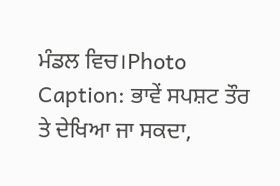ਮੰਡਲ ਵਿਚ।Photo Caption: ਭਾਵੇਂ ਸਪਸ਼ਟ ਤੌਰ ਤੇ ਦੇਖਿਆ ਜਾ ਸਕਦਾ,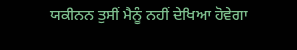ਯਕੀਨਨ ਤੁਸੀਂ ਮੈਨੂੰ ਨਹੀਂ ਦੇਖਿਆ ਹੋਵੇਗਾ